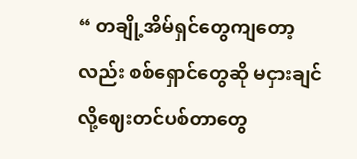“ တချို့အိမ်ရှင်တွေကျတော့လည်း စစ်ရှောင်တွေဆို မငှားချင်လို့ဈေးတင်ပစ်တာတွေ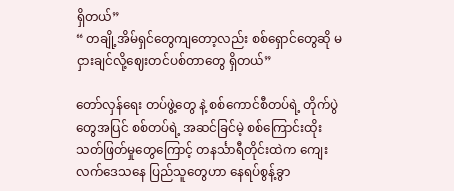ရှိတယ်”
“ တချို့အိမ်ရှင်တွေကျတော့လည်း စစ်ရှောင်တွေဆို မငှားချင်လို့ဈေးတင်ပစ်တာတွေ ရှိတယ်”

တော်လှန်ရေး တပ်ဖွဲ့တွေ နဲ့ စစ်ကောင်စီတပ်ရဲ့ တိုက်ပွဲတွေအပြင် စစ်တပ်ရဲ့ အဆင်ခြင်မဲ့ စစ်ကြောင်းထိုး သတ်ဖြတ်မှုတွေကြောင့် တနင်္သာရီတိုင်းထဲက ကျေးလက်ဒေသနေ ပြည်သူတွေဟာ နေရပ်စွန့်ခွာ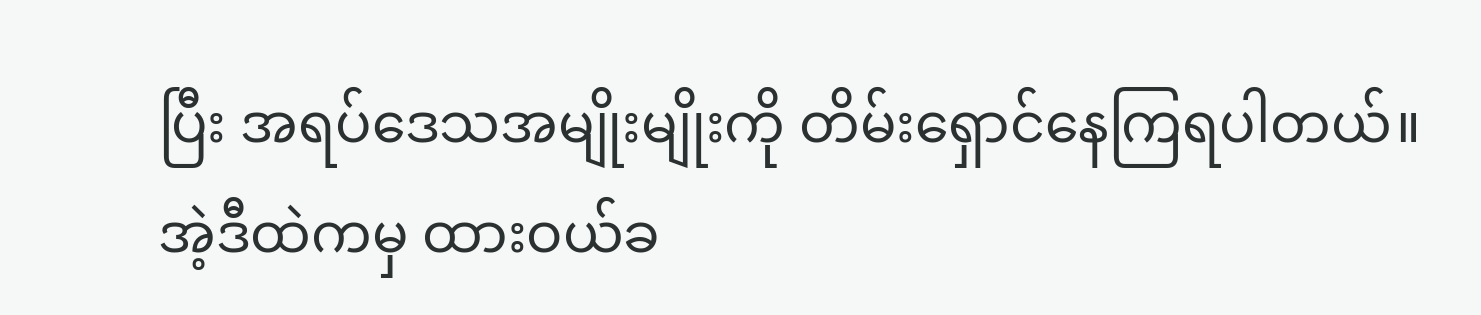ပြီး အရပ်ဒေသအမျိုးမျိုးကို တိမ်းရှောင်နေကြရပါတယ်။
အဲ့ဒီထဲကမှ ထားဝယ်ခ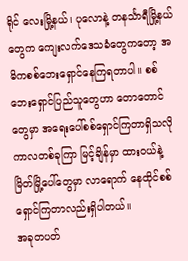ရိုင် လေးမြို့နယ်၊ ပုလောနဲ့ တနင်္သာရီမြို့နယ်တွေက ကျေးလက်ဒေသခံတွေကတော့ အဓိကစစ်ဘေးရှောင်နေကြရတာပါ။ စစ်ဘေးရှောင်ပြည်သူတွေဟာ တောတောင်တွေမှာ အရေးပေါ်စစ်ရှောင်ကြတာရှိသလို ကာလတစ်ခုကြာ မြင့်ချိန်မှာ ထားဝယ်နဲ့ မြိတ်မြို့ပေါ်တွေမှာ လာရောက် နေထိုင်စစ်ရှောင်ကြတာလည်းရှိပါတယ်။
အခုတပတ်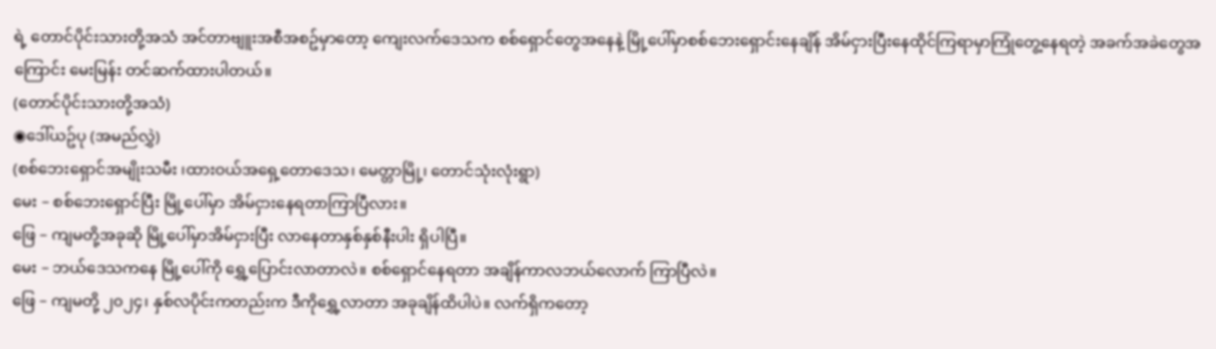ရဲ့ တောင်ပိုင်းသားတို့အသံ အင်တာဗျူးအစီအစဥ်မှာတော့ ကျေးလက်ဒေသက စစ်ရှောင်တွေအနေနဲ့ မြို့ပေါ်မှာစစ်ဘေးရှောင်းနေချိန် အိမ်ငှားပြီးနေထိုင်ကြရာမှာကြုံတွေ့နေရတဲ့ အခက်အခဲတွေအကြောင်း မေးမြန်း တင်ဆက်ထားပါတယ်။
(တောင်ပိုင်းသားတို့အသံ)
◉ဒေါ်ယဥ်ပု (အမည်လွှဲ)
(စစ်ဘေးရှောင်အမျိုးသမီး ၊ထားဝယ်အရှေ့တောဒေသ၊ မေတ္တာမြို့၊ တောင်သုံးလုံးရွာ)
မေး – စစ်ဘေးရှောင်ပြီး မြို့ပေါ်မှာ အိမ်ငှားနေရတာကြာပြီလား။
ဖြေ – ကျမတို့အခုဆို မြို့ပေါ်မှာအိမ်ငှားပြီး လာနေတာနှစ်နှစ်နီးပါး ရှိပါပြီ။
မေး – ဘယ်ဒေသကနေ မြို့ပေါ်ကို ရွှေ့ပြောင်းလာတာလဲ။ စစ်ရှောင်နေရတာ အချိန်ကာလဘယ်လောက် ကြာပြီလဲ။
ဖြေ – ကျမတို့ ၂၀၂၄၊ နှစ်လပိုင်းကတည်းက ဒီကိုရွှေ့လာတာ အခုချိန်ထိပါပဲ။ လက်ရှိကတော့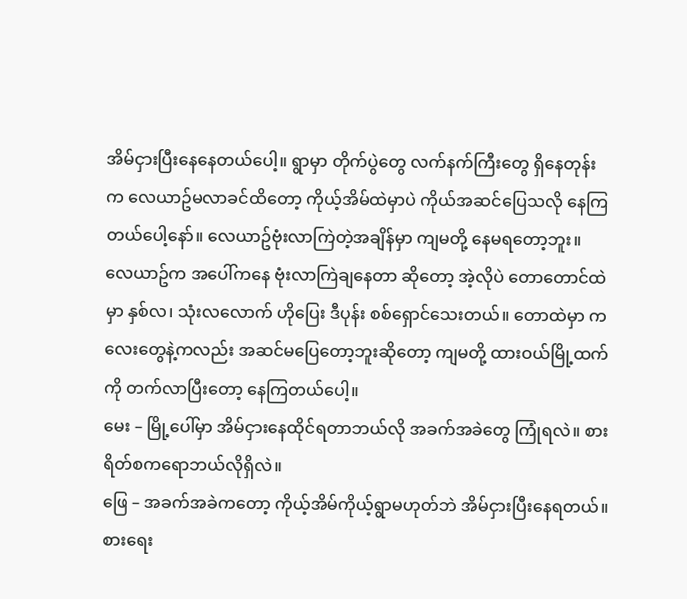အိမ်ငှားပြီးနေနေတယ်ပေါ့။ ရွာမှာ တိုက်ပွဲတွေ လက်နက်ကြီးတွေ ရှိနေတုန်းက လေယာဥ်မလာခင်ထိတော့ ကိုယ့်အိမ်ထဲမှာပဲ ကိုယ်အဆင်ပြေသလို နေကြတယ်ပေါ့နော်။ လေယာဥ်ဗုံးလာကြဲတဲ့အချိန်မှာ ကျမတို့ နေမရတော့ဘူး။ လေယာဥ်က အပေါ်ကနေ ဗုံးလာကြဲချနေတာ ဆိုတော့ အဲ့လိုပဲ တောတောင်ထဲမှာ နှစ်လ၊ သုံးလလောက် ဟိုပြေး ဒီပုန်း စစ်ရှောင်သေးတယ်။ တောထဲမှာ ကလေးတွေနဲ့ကလည်း အဆင်မပြေတော့ဘူးဆိုတော့ ကျမတို့ ထားဝယ်မြို့ထက်ကို တက်လာပြီးတော့ နေကြတယ်ပေါ့။
မေး – မြို့ပေါ်မှာ အိမ်ငှားနေထိုင်ရတာဘယ်လို အခက်အခဲတွေ ကြုံရလဲ။ စားရိတ်စကရောဘယ်လိုရှိလဲ။
ဖြေ – အခက်အခဲကတော့ ကိုယ့်အိမ်ကိုယ့်ရွာမဟုတ်ဘဲ အိမ်ငှားပြီးနေရတယ်။ စားရေး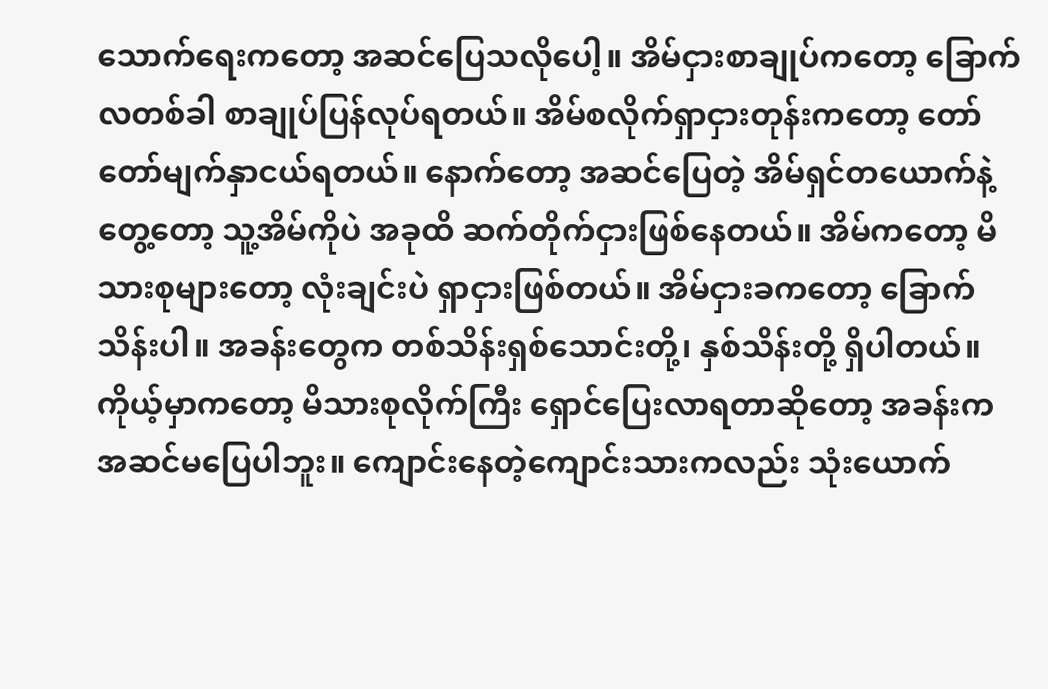သောက်ရေးကတော့ အဆင်ပြေသလိုပေါ့။ အိမ်ငှားစာချုပ်ကတော့ ခြောက်လတစ်ခါ စာချုပ်ပြန်လုပ်ရတယ်။ အိမ်စလိုက်ရှာငှားတုန်းကတော့ တော်တော်မျက်နှာငယ်ရတယ်။ နောက်တော့ အဆင်ပြေတဲ့ အိမ်ရှင်တယောက်နဲ့ တွေ့တော့ သူ့အိမ်ကိုပဲ အခုထိ ဆက်တိုက်ငှားဖြစ်နေတယ်။ အိမ်ကတော့ မိသားစုများတော့ လုံးချင်းပဲ ရှာငှားဖြစ်တယ်။ အိမ်ငှားခကတော့ ခြောက်သိန်းပါ။ အခန်းတွေက တစ်သိန်းရှစ်သောင်းတို့၊ နှစ်သိန်းတို့ ရှိပါတယ်။ ကိုယ့်မှာကတော့ မိသားစုလိုက်ကြီး ရှောင်ပြေးလာရတာဆိုတော့ အခန်းကအဆင်မပြေပါဘူး။ ကျောင်းနေတဲ့ကျောင်းသားကလည်း သုံးယောက်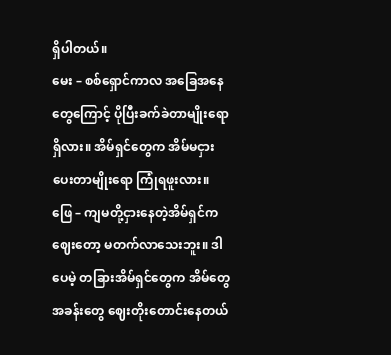ရှိပါတယ်။
မေး – စစ်ရှောင်ကာလ အခြေအနေတွေကြောင့် ပိုပြီးခက်ခဲတာမျိုးရောရှိလား။ အိမ်ရှင်တွေက အိမ်မငှားပေးတာမျိုးရော ကြုံရဖူးလား။
ဖြေ – ကျမတို့ငှားနေတဲ့အိမ်ရှင်က ဈေးတော့ မတက်လာသေးဘူး။ ဒါပေမဲ့ တခြားအိမ်ရှင်တွေက အိမ်တွေ အခန်းတွေ ဈေးတိုးတောင်းနေတယ်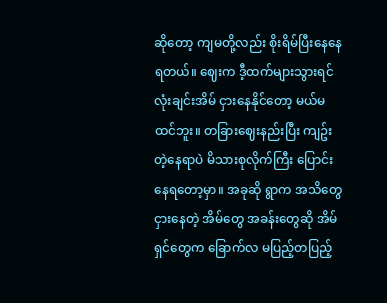ဆိုတော့ ကျမတို့လည်း စိုးရိမ်ပြီးနေနေရတယ်။ ဈေးက ဒီ့ထက်များသွားရင် လုံးချင်းအိမ် ငှားနေနိုင်တော့ မယ်မထင်ဘူး။ တခြားဈေးနည်းပြီး ကျဥ်းတဲ့နေရာပဲ မိသားစုလိုက်ကြီး ပြောင်းနေရတော့မှာ။ အခုဆို ရွာက အသိတွေငှားနေတဲ့ အိမ်တွေ အခန်းတွေဆို အိမ်ရှင်တွေက ခြောက်လ မပြည့်တပြည့်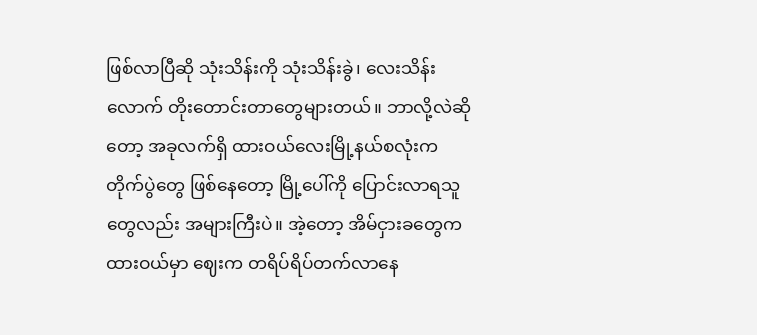ဖြစ်လာပြီဆို သုံးသိန်းကို သုံးသိန်းခွဲ၊ လေးသိန်းလောက် တိုးတောင်းတာတွေများတယ်။ ဘာလို့လဲဆိုတော့ အခုလက်ရှိ ထားဝယ်လေးမြို့နယ်စလုံးက တိုက်ပွဲတွေ ဖြစ်နေတော့ မြို့ပေါ်ကို ပြောင်းလာရသူတွေလည်း အများကြီးပဲ။ အဲ့တော့ အိမ်ငှားခတွေက ထားဝယ်မှာ ဈေးက တရိပ်ရိပ်တက်လာနေ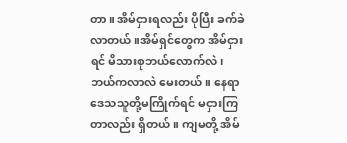တာ။ အိမ်ငှားရလည်း ပိုပြီး ခက်ခဲလာတယ်။အိမ်ရှင်တွေက အိမ်ငှားရင် မိသားစုဘယ်လောက်လဲ၊ ဘယ်ကလာလဲ မေးတယ်။ နေရာဒေသသူတို့မကြိုက်ရင် မငှားကြတာလည်း ရှိတယ်။ ကျမတို့ အိမ်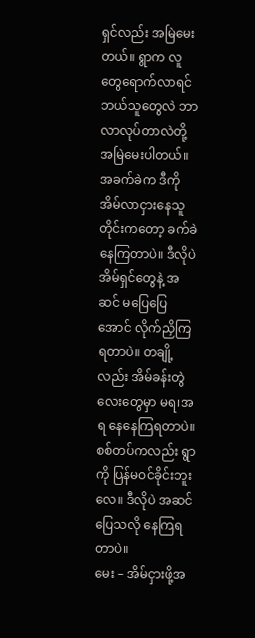ရှင်လည်း အမြဲမေးတယ်။ ရွာက လူတွေရောက်လာရင် ဘယ်သူတွေလဲ ဘာလာလုပ်တာလဲတို့ အမြဲမေးပါတယ်။ အခက်ခဲက ဒီကို အိမ်လာငှားနေသူတိုင်းကတော့ ခက်ခဲနေကြတာပဲ။ ဒီလိုပဲ အိမ်ရှင်တွေနဲ့ အဆင် မပြေပြေအောင် လိုက်ညှိကြရတာပဲ။ တချို့လည်း အိမ်ခန်းတွဲလေးတွေမှာ မရ၊အရ နေနေကြရတာပဲ။ စစ်တပ်ကလည်း ရွာကို ပြန်မဝင်ခိုင်းဘူးလေ။ ဒီလိုပဲ အဆင်ပြေသလို နေကြရတာပဲ။
မေး – အိမ်ငှားဖို့အ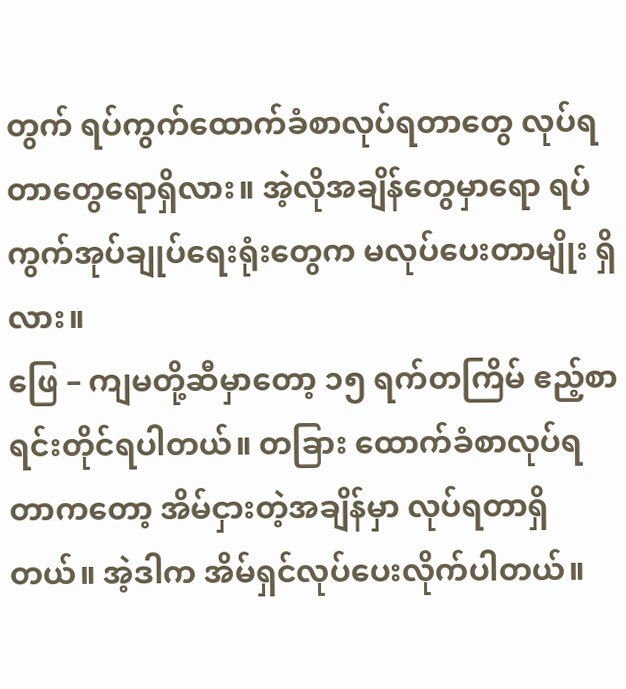တွက် ရပ်ကွက်ထောက်ခံစာလုပ်ရတာတွေ လုပ်ရတာတွေရောရှိလား။ အဲ့လိုအချိန်တွေမှာရော ရပ်ကွက်အုပ်ချုပ်ရေးရုံးတွေက မလုပ်ပေးတာမျိုး ရှိလား။
ဖြေ – ကျမတို့ဆီမှာတော့ ၁၅ ရက်တကြိမ် ဧည့်စာရင်းတိုင်ရပါတယ်။ တခြား ထောက်ခံစာလုပ်ရတာကတော့ အိမ်ငှားတဲ့အချိန်မှာ လုပ်ရတာရှိတယ်။ အဲ့ဒါက အိမ်ရှင်လုပ်ပေးလိုက်ပါတယ်။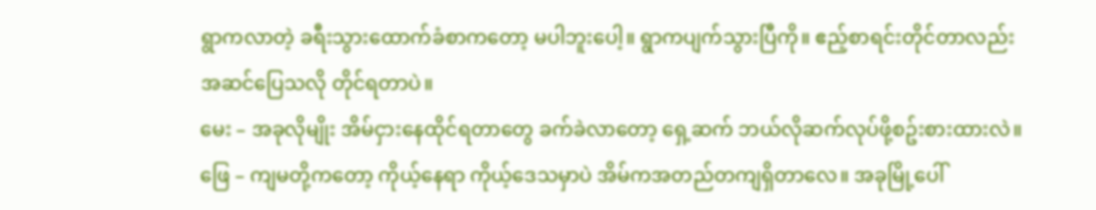ရွာကလာတဲ့ ခရီးသွားထောက်ခံစာကတော့ မပါဘူးပေါ့။ ရွာကပျက်သွားပြီကို။ ဧည့်စာရင်းတိုင်တာလည်း အဆင်ပြေသလို တိုင်ရတာပဲ။
မေး – အခုလိုမျိုး အိမ်ငှားနေထိုင်ရတာတွေ ခက်ခဲလာတော့ ရှေ့ဆက် ဘယ်လိုဆက်လုပ်ဖို့စဥ်းစားထားလဲ။
ဖြေ – ကျမတို့ကတော့ ကိုယ့်နေရာ ကိုယ့်ဒေသမှာပဲ အိမ်ကအတည်တကျရှိတာလေ။ အခုမြို့ပေါ်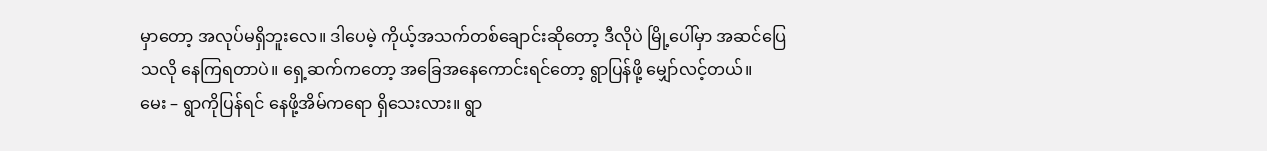မှာတော့ အလုပ်မရှိဘူးလေ။ ဒါပေမဲ့ ကိုယ့်အသက်တစ်ချောင်းဆိုတော့ ဒီလိုပဲ မြို့ပေါ်မှာ အဆင်ပြေသလို နေကြရတာပဲ။ ရှေ့ဆက်ကတော့ အခြေအနေကောင်းရင်တော့ ရွာပြန်ဖို့ မျှော်လင့်တယ်။
မေး – ရွာကိုပြန်ရင် နေဖို့အိမ်ကရော ရှိသေးလား။ ရွာ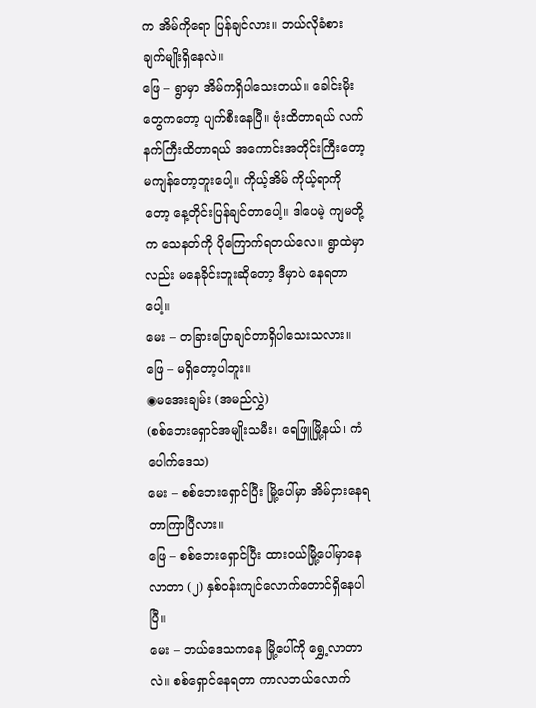က အိမ်ကိုရော ပြန်ချင်လား။ ဘယ်လိုခံစားချက်မျိုးရှိနေလဲ။
ဖြေ – ရွာမှာ အိမ်ကရှိပါသေးတယ်။ ခေါင်းမိုးတွေကတော့ ပျက်စီးနေပြီ။ ဗုံးထိတာရယ် လက်နက်ကြီးထိတာရယ် အကောင်းအတိုင်းကြီးတော့ မကျန်တော့ဘူးပေါ့။ ကိုယ့်အိမ် ကိုယ့်ရာကိုတော့ နေ့တိုင်းပြန်ချင်တာပေါ့။ ဒါပေမဲ့ ကျမတို့က သေနတ်ကို ပိုကြောက်ရတယ်လေ။ ရွာထဲမှာလည်း မနေခိုင်းဘူးဆိုတော့ ဒီမှာပဲ နေရတာပေါ့။
မေး – တခြားပြောချင်တာရှိပါသေးသလား။
ဖြေ – မရှိတော့ပါဘူး။
◉မအေးချမ်း (အမည်လွှဲ)
(စစ်ဘေးရှောင်အမျိုးသမီး၊ ရေဖြူမြို့နယ်၊ ကံပေါက်ဒေသ)
မေး – စစ်ဘေးရှောင်ပြီး မြို့ပေါ်မှာ အိမ်ငှားနေရတာကြာပြီလား။
ဖြေ – စစ်ဘေးရှောင်ပြီး ထားဝယ်မြို့ပေါ်မှာနေလာတာ (၂) နှစ်ဝန်းကျင်လောက်တောင်ရှိနေပါပြီ။
မေး – ဘယ်ဒေသကနေ မြို့ပေါ်ကို ရွှေ့လာတာလဲ။ စစ်ရှောင်နေရတာ ကာလဘယ်လောက်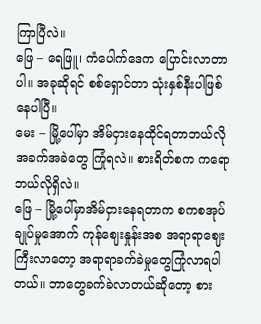ကြာပြီလဲ။
ဖြေ – ရေဖြူ၊ ကံပေါက်ဒေက ပြောင်းလာတာပါ။ အခုဆိုရင် စစ်ရှောင်တာ သုံးနှစ်နီးပါဖြစ်နေပါပြီ။
မေး – မြို့ပေါ်မှာ အိမ်ငှားနေထိုင်ရတာဘယ်လို အခက်အခဲတွေ ကြုံရလဲ။ စားရိတ်စက ကရောဘယ်လိုရှိလဲ။
ဖြေ – မြို့ပေါ်မှာအိမ်ငှားနေရတာက စကစအုပ်ချုပ်မှုအောက် ကုန်ဈေးနှုန်းအစ အရာရာဈေးကြီးလာတော့ အရာရာခက်ခဲမှုတွေကြုံလာရပါတယ်။ ဘာတွေခက်ခဲလာတယ်ဆိုတော့ စား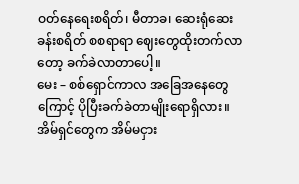ဝတ်နေရေးစရိတ်၊ မီတာခ၊ ဆေးရုံဆေးခန်းစရိတ် စစရာရာ ဈေးတွေထိုးတက်လာတော့ ခက်ခဲလာတာပေါ့။
မေး – စစ်ရှောင်ကာလ အခြေအနေတွေကြောင့် ပိုပြီးခက်ခဲတာမျိုးရောရှိလား။ အိမ်ရှင်တွေက အိမ်မငှား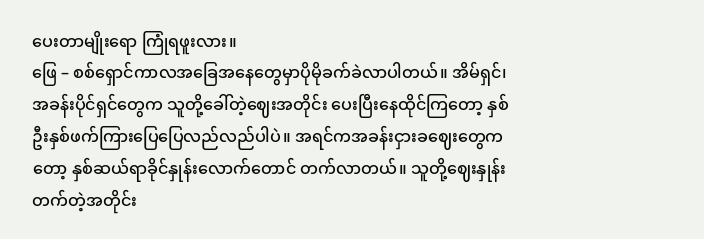ပေးတာမျိုးရော ကြုံရဖူးလား။
ဖြေ – စစ်ရှောင်ကာလအခြေအနေတွေမှာပိုမိုခက်ခဲလာပါတယ်။ အိမ်ရှင်၊ အခန်းပိုင်ရှင်တွေက သူတို့ခေါ်တဲ့ဈေးအတိုင်း ပေးပြီးနေထိုင်ကြတော့ နှစ်ဦးနှစ်ဖက်ကြားပြေပြေလည်လည်ပါပဲ။ အရင်ကအခန်းငှားခဈေးတွေကတော့ နှစ်ဆယ်ရာခိုင်နှုန်းလောက်တောင် တက်လာတယ်။ သူတို့ဈေးနှုန်းတက်တဲ့အတိုင်း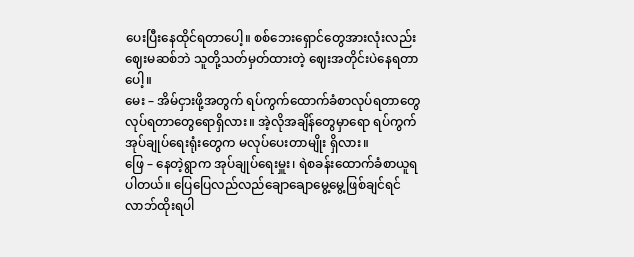ပေးပြီးနေထိုင်ရတာပေါ့။ စစ်ဘေးရှောင်တွေအားလုံးလည်း ဈေးမဆစ်ဘဲ သူတို့သတ်မှတ်ထားတဲ့ ဈေးအတိုင်းပဲနေရတာပေါ့။
မေး – အိမ်ငှားဖို့အတွက် ရပ်ကွက်ထောက်ခံစာလုပ်ရတာတွေ လုပ်ရတာတွေရောရှိလား။ အဲ့လိုအချိန်တွေမှာရော ရပ်ကွက်အုပ်ချုပ်ရေးရုံးတွေက မလုပ်ပေးတာမျိုး ရှိလား။
ဖြေ – နေတဲ့ရွာက အုပ်ချုပ်ရေးမှူး၊ ရဲစခန်းထောက်ခံစာယူရပါတယ်။ ပြေပြေလည်လည်ချောချောမွေ့မွေ့ဖြစ်ချင်ရင် လာဘ်ထိုးရပါ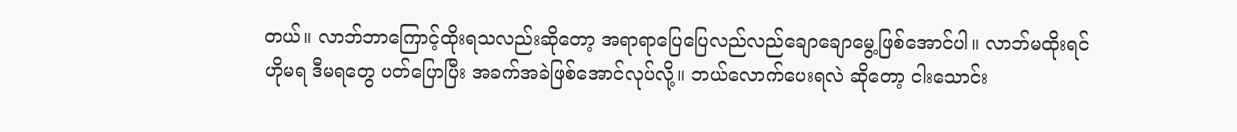တယ်။ လာဘ်ဘာကြောင့်ထိုးရသလည်းဆိုတော့ အရာရာပြေပြေလည်လည်ချောချောမွေ့ဖြစ်အောင်ပါ။ လာဘ်မထိုးရင် ဟိုမရ ဒီမရတွေ ပတ်ပြောပြီး အခက်အခဲဖြစ်အောင်လုပ်လို့။ ဘယ်လောက်ပေးရလဲ ဆိုတော့ ငါးသောင်း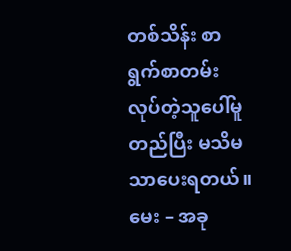တစ်သိန်း စာရွက်စာတမ်းလုပ်တဲ့သူပေါ်မူတည်ပြီး မသိမသာပေးရတယ်။
မေး – အခု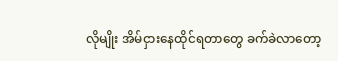လိုမျိုး အိမ်ငှားနေထိုင်ရတာတွေ ခက်ခဲလာတော့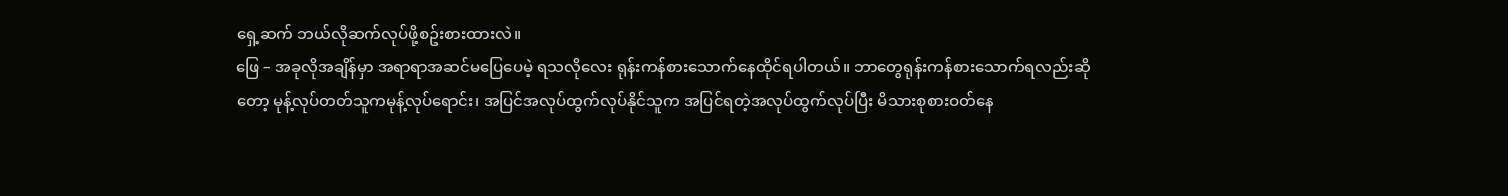ရှေ့ဆက် ဘယ်လိုဆက်လုပ်ဖို့စဥ်းစားထားလဲ။
ဖြေ – အခုလိုအချိန်မှာ အရာရာအဆင်မပြေပေမဲ့ ရသလိုလေး ရုန်းကန်စားသောက်နေထိုင်ရပါတယ်။ ဘာတွေရုန်းကန်စားသောက်ရလည်းဆိုတော့ မုန့်လုပ်တတ်သူကမုန့်လုပ်ရောင်း၊ အပြင်အလုပ်ထွက်လုပ်နိုင်သူက အပြင်ရတဲ့အလုပ်ထွက်လုပ်ပြီး မိသားစုစားဝတ်နေ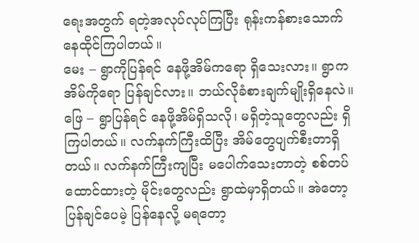ရေးအတွက် ရတဲ့အလုပ်လုပ်ကြပြီး ရုန်းကန်စားသောက်နေထိုင်ကြပါတယ်။
မေး – ရွာကိုပြန်ရင် နေဖို့အိမ်ကရော ရှိသေးလား။ ရွာက အိမ်ကိုရော ပြန်ချင်လား။ ဘယ်လိုခံစားချက်မျိုးရှိနေလဲ။
ဖြေ – ရွာပြန်ရင် နေဖို့အိမ်ရှိသလို၊ မရှိတဲ့သူတွေလည်း ရှိကြပါတယ်။ လက်နက်ကြီးထိပြီး အိမ်တွေပျက်စီးတာရှိတယ်။ လက်နက်ကြီးကျပြီး မပေါက်သေးတာတဲ့ စစ်တပ်ထောင်ထားတဲ့ မိုင်းတွေလည်း ရွာထဲမှာရှိတယ်။ အဲတော့ ပြန်ချင်ပေမဲ့ ပြန်နေလို့ မရတော့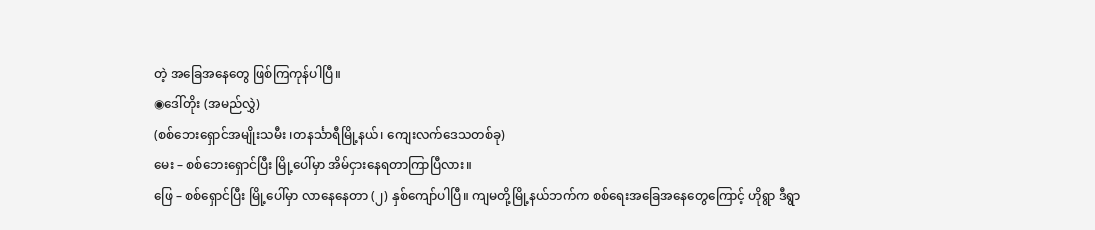တဲ့ အခြေအနေတွေ ဖြစ်ကြကုန်ပါပြီ။
◉ဒေါ်တိုး (အမည်လွှဲ)
(စစ်ဘေးရှောင်အမျိုးသမီး ၊တနင်္သာရီမြို့နယ်၊ ကျေးလက်ဒေသတစ်ခု)
မေး – စစ်ဘေးရှောင်ပြီး မြို့ပေါ်မှာ အိမ်ငှားနေရတာကြာပြီလား။
ဖြေ – စစ်ရှောင်ပြီး မြို့ပေါ်မှာ လာနေနေတာ (၂) နှစ်ကျော်ပါပြီ။ ကျမတို့မြို့နယ်ဘက်က စစ်ရေးအခြေအနေတွေကြောင့် ဟိုရွာ ဒီရွာ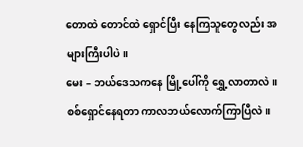တောထဲ တောင်ထဲ ရှောင်ပြီး နေကြသူတွေလည်း အများကြီးပါပဲ။
မေး – ဘယ်ဒေသကနေ မြို့ပေါ်ကို ရွှေ့လာတာလဲ။ စစ်ရှောင်နေရတာ ကာလဘယ်လောက်ကြာပြီလဲ။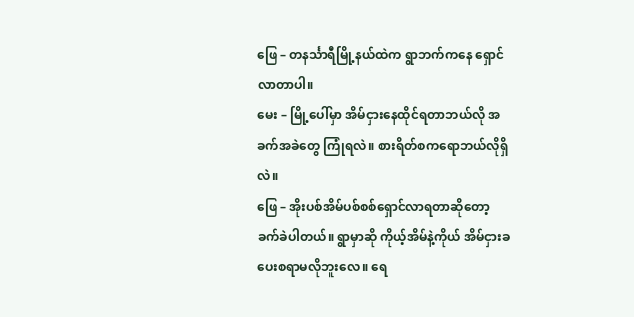ဖြေ – တနင်္သာရီမြို့နယ်ထဲက ရွာဘက်ကနေ ရှောင်လာတာပါ။
မေး – မြို့ပေါ်မှာ အိမ်ငှားနေထိုင်ရတာဘယ်လို အခက်အခဲတွေ ကြုံရလဲ။ စားရိတ်စကရောဘယ်လိုရှိလဲ။
ဖြေ – အိုးပစ်အိမ်ပစ်စစ်ရှောင်လာရတာဆိုတော့ ခက်ခဲပါတယ်။ ရွာမှာဆို ကိုယ့်အိမ်နဲ့ကိုယ် အိမ်ငှားခ ပေးစရာမလိုဘူးလေ။ ရေ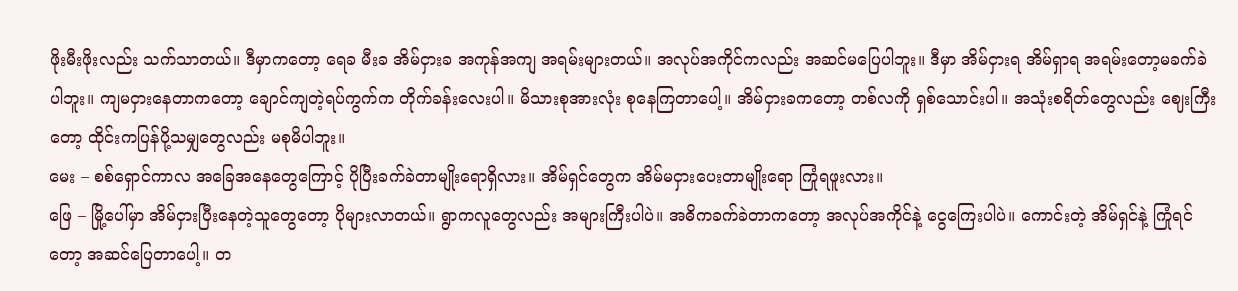ဖိုးမီးဖိုးလည်း သက်သာတယ်။ ဒီမှာကတော့ ရေခ မီးခ အိမ်ငှားခ အကုန်အကျ အရမ်းများတယ်။ အလုပ်အကိုင်ကလည်း အဆင်မပြေပါဘူး။ ဒီမှာ အိမ်ငှားရ အိမ်ရှာရ အရမ်းတော့မခက်ခဲပါဘူး။ ကျမငှားနေတာကတော့ ချောင်ကျတဲ့ရပ်ကွက်က တိုက်ခန်းလေးပါ။ မိသားစုအားလုံး စုနေကြတာပေါ့။ အိမ်ငှားခကတော့ တစ်လကို ရှစ်သောင်းပါ။ အသုံးစရိတ်တွေလည်း ဈေးကြီးတော့ ထိုင်းကပြန်ပို့သမျှတွေလည်း မစုမိပါဘူး။
မေး – စစ်ရှောင်ကာလ အခြေအနေတွေကြောင့် ပိုပြီးခက်ခဲတာမျိုးရောရှိလား။ အိမ်ရှင်တွေက အိမ်မငှားပေးတာမျိုးရော ကြုံရဖူးလား။
ဖြေ – မြို့ပေါ်မှာ အိမ်ငှားပြီးနေတဲ့သူတွေတော့ ပိုများလာတယ်။ ရွာကလူတွေလည်း အများကြီးပါပဲ။ အဓိကခက်ခဲတာကတော့ အလုပ်အကိုင်နဲ့ ငွေကြေးပါပဲ။ ကောင်းတဲ့ အိမ်ရှင်နဲ့ ကြုံရင်တော့ အဆင်ပြေတာပေါ့။ တ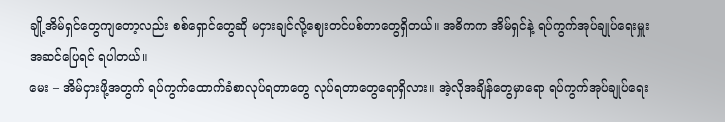ချို့အိမ်ရှင်တွေကျတော့လည်း စစ်ရှောင်တွေဆို မငှားချင်လို့ဈေးတင်ပစ်တာတွေရှိတယ်။ အဓိကက အိမ်ရှင်နဲ့ ရပ်ကွက်အုပ်ချုပ်ရေးမှူး အဆင်ပြေရင် ရပါတယ်။
မေး – အိမ်ငှားဖို့အတွက် ရပ်ကွက်ထောက်ခံစာလုပ်ရတာတွေ လုပ်ရတာတွေရောရှိလား။ အဲ့လိုအချိန်တွေမှာရော ရပ်ကွက်အုပ်ချုပ်ရေး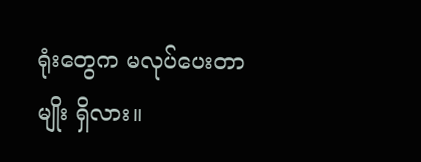ရုံးတွေက မလုပ်ပေးတာမျိုး ရှိလား။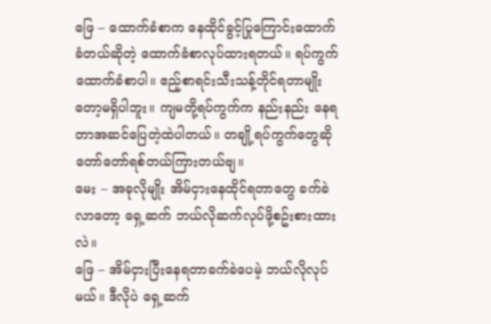ဖြေ – ထောက်ခံစာက နေထိုင်ခွင့်ပြုကြောင်းထောက်ခံတယ်ဆိုတဲ့ ထောက်ခံစာလုပ်ထားရတယ်။ ရပ်ကွက်ထောက်ခံစာပါ။ ဧည့်စာရင်းသီးသန့်တိုင်ရတာမျိုးတော့မရှိပါဘူး။ ကျမတို့ရပ်ကွက်က နည်းနည်း နေရတာအဆင်ပြေတဲ့ထဲပါတယ်။ တချို့ရပ်ကွက်တွေဆို တော်တော်ရစ်တယ်ကြားတယ်ဗျ။
မေး – အခုလိုမျိုး အိမ်ငှားနေထိုင်ရတာတွေ ခက်ခဲလာတော့ ရှေ့ဆက် ဘယ်လိုဆက်လုပ်ဖို့စဥ်းစားထားလဲ။
ဖြေ – အိမ်ငှားပြီးနေရတာခက်ခဲပေမဲ့ ဘယ်လိုလုပ်မယ်။ ဒီလိုပဲ ရှေ့ဆက်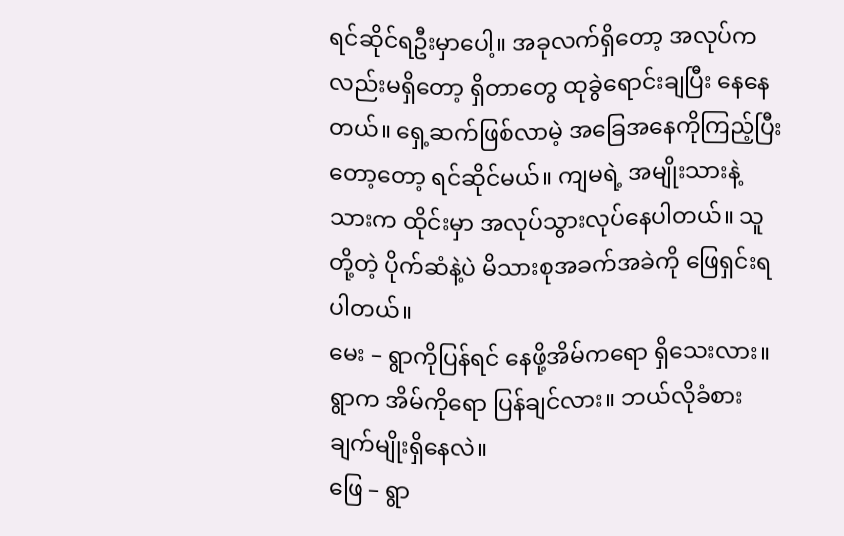ရင်ဆိုင်ရဦးမှာပေါ့။ အခုလက်ရှိတော့ အလုပ်ကလည်းမရှိတော့ ရှိတာတွေ ထုခွဲရောင်းချပြီး နေနေတယ်။ ရှေ့ဆက်ဖြစ်လာမဲ့ အခြေအနေကိုကြည့်ပြီးတော့တော့ ရင်ဆိုင်မယ်။ ကျမရဲ့ အမျိုးသားနဲ့ သားက ထိုင်းမှာ အလုပ်သွားလုပ်နေပါတယ်။ သူတို့တဲ့ ပိုက်ဆံနဲ့ပဲ မိသားစုအခက်အခဲကို ဖြေရှင်းရပါတယ်။
မေး – ရွာကိုပြန်ရင် နေဖို့အိမ်ကရော ရှိသေးလား။ ရွာက အိမ်ကိုရော ပြန်ချင်လား။ ဘယ်လိုခံစားချက်မျိုးရှိနေလဲ။
ဖြေ – ရွာ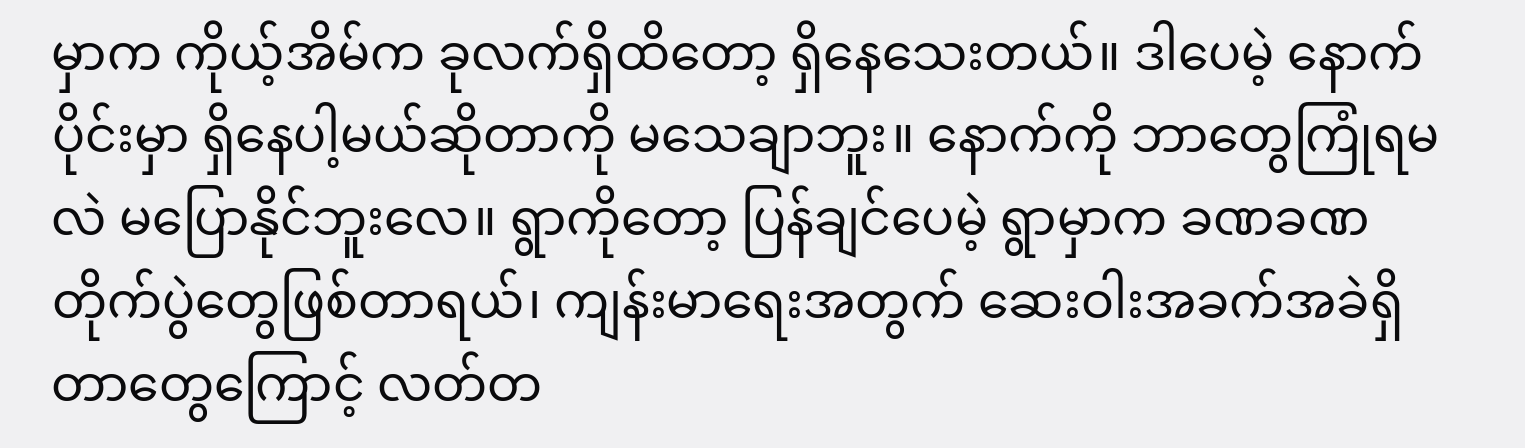မှာက ကိုယ့်အိမ်က ခုလက်ရှိထိတော့ ရှိနေသေးတယ်။ ဒါပေမဲ့ နောက်ပိုင်းမှာ ရှိနေပါ့မယ်ဆိုတာကို မသေချာဘူး။ နောက်ကို ဘာတွေကြုံရမလဲ မပြောနိုင်ဘူးလေ။ ရွာကိုတော့ ပြန်ချင်ပေမဲ့ ရွာမှာက ခဏခဏတိုက်ပွဲတွေဖြစ်တာရယ်၊ ကျန်းမာရေးအတွက် ဆေးဝါးအခက်အခဲရှိတာတွေကြောင့် လတ်တ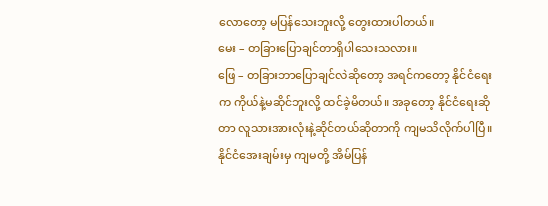လောတော့ မပြန်သေးဘူးလို့ တွေးထားပါတယ်။
မေး – တခြားပြောချင်တာရှိပါသေးသလား။
ဖြေ – တခြားဘာပြောချင်လဲဆိုတော့ အရင်ကတော့ နိုင်ငံရေးက ကိုယ်နဲ့မဆိုင်ဘူးလို့ ထင်ခဲ့မိတယ်။ အခုတော့ နိုင်ငံရေးဆိုတာ လူသားအားလုံးနဲ့ဆိုင်တယ်ဆိုတာကို ကျမသိလိုက်ပါပြီ။ နိုင်ငံအေးချမ်းမှ ကျမတို့ အိမ်ပြန်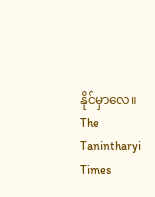နိုင်မှာလေ။
The Tanintharyi Times